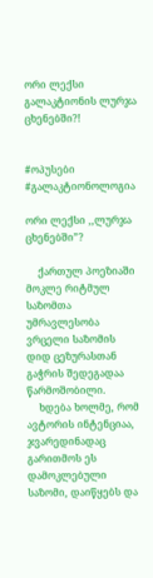ორი ლექსი გალაკტიონის ლურჯა ცხენებში?!


#ოპუსები
#გალაკტიონოლოგია

ორი ლექსი ,,ლურჯა ცხენებში”?

    ქართულ პოეზიაში მოკლე რიტმულ საზომთა  უმრავლესობა ვრცელი საზომის დიდ ცეზურასთან  გაჭრის შედეგადაა წარმოშობილი.
    ხდება ხოლმე, რომ ავტორის ინტენციაა, ჯვარედინადაც გარითმოს ეს დამოკლებული საზომი, დაიწყებს და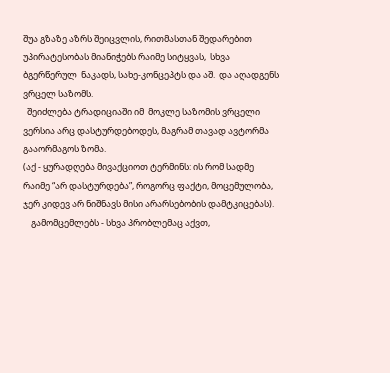შუა გზაზე აზრს შეიცვლის, რითმასთან შედარებით უპირატესობას მიანიჭებს რაიმე სიტყვას,  სხვა ბგერწერულ  ნაკადს, სახე-კონცეპტს და აშ.  და აღადგენს ვრცელ საზომს.
  შეიძლება ტრადიციაში იმ  მოკლე საზომის ვრცელი ვერსია არც დასტურდებოდეს, მაგრამ თავად ავტორმა გააორმაგოს ზომა.
(აქ - ყურადღება მივაქციოთ ტერმინს: ის რომ სადმე  რაიმე “არ დასტურდება”, როგორც ფაქტი, მოცემულობა, ჯერ კიდევ არ ნიშნავს მისი არარსებობის დამტკიცებას).
    გამომცემლებს - სხვა პრობლემაც აქვთ,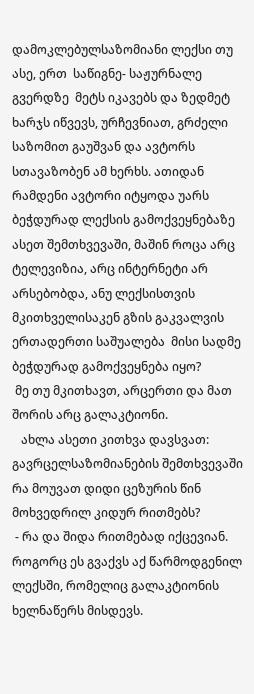დამოკლებულსაზომიანი ლექსი თუ  ასე, ერთ  საწიგნე- საჟურნალე გვერდზე  მეტს იკავებს და ზედმეტ ხარჯს იწვევს, ურჩევნიათ, გრძელი საზომით გაუშვან და ავტორს სთავაზობენ ამ ხერხს. ათიდან რამდენი ავტორი იტყოდა უარს ბეჭდურად ლექსის გამოქვეყნებაზე ასეთ შემთხვევაში, მაშინ როცა არც ტელევიზია, არც ინტერნეტი არ არსებობდა, ანუ ლექსისთვის მკითხველისაკენ გზის გაკვალვის ერთადერთი საშუალება  მისი სადმე ბეჭდურად გამოქვეყნება იყო?
 მე თუ მკითხავთ, არცერთი და მათ შორის არც გალაკტიონი.
   ახლა ასეთი კითხვა დავსვათ:
გავრცელსაზომიანების შემთხვევაში რა მოუვათ დიდი ცეზურის წინ მოხვედრილ კიდურ რითმებს?
 - რა და შიდა რითმებად იქცევიან.
როგორც ეს გვაქვს აქ წარმოდგენილ ლექსში, რომელიც გალაკტიონის ხელნაწერს მისდევს.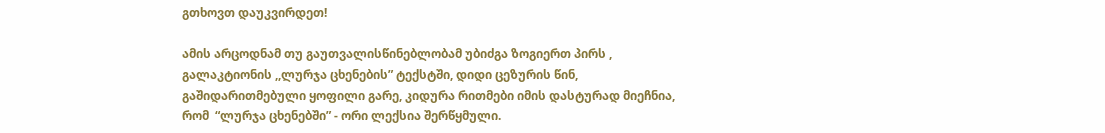გთხოვთ დაუკვირდეთ!

ამის არცოდნამ თუ გაუთვალისწინებლობამ უბიძგა ზოგიერთ პირს , გალაკტიონის ,,ლურჯა ცხენების” ტექსტში, დიდი ცეზურის წინ, გაშიდარითმებული ყოფილი გარე, კიდურა რითმები იმის დასტურად მიეჩნია, რომ  “ლურჯა ცხენებში” - ორი ლექსია შერწყმული.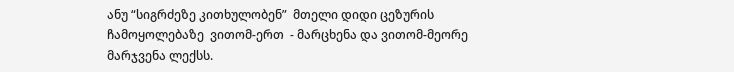ანუ “სიგრძეზე კითხულობენ”  მთელი დიდი ცეზურის ჩამოყოლებაზე  ვითომ-ერთ  - მარცხენა და ვითომ-მეორე  მარჯვენა ლექსს.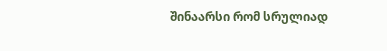შინაარსი რომ სრულიად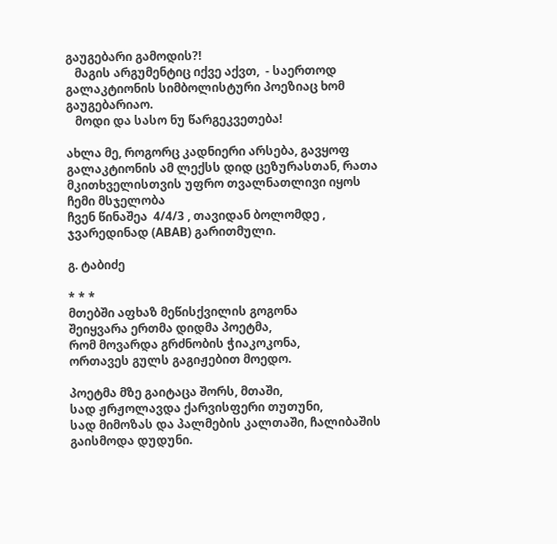გაუგებარი გამოდის?!
   მაგის არგუმენტიც იქვე აქვთ,  - საერთოდ გალაკტიონის სიმბოლისტური პოეზიაც ხომ გაუგებარიაო.
   მოდი და სასო ნუ წარგეკვეთება!

ახლა მე, როგორც კადნიერი არსება, გავყოფ გალაკტიონის ამ ლექსს დიდ ცეზურასთან, რათა  მკითხველისთვის უფრო თვალნათლივი იყოს ჩემი მსჯელობა
ჩვენ წინაშეა  4/4/3 , თავიდან ბოლომდე , ჯვარედინად (ABAB) გარითმული.

გ. ტაბიძე

* * *
მთებში აფხაზ მეწისქვილის გოგონა
შეიყვარა ერთმა დიდმა პოეტმა,
რომ მოვარდა გრძნობის ჭიაკოკონა,
ორთავეს გულს გაგიჟებით მოედო.

პოეტმა მზე გაიტაცა შორს, მთაში,
სად ჟრჟოლავდა ქარვისფერი თუთუნი,
სად მიმოზას და პალმების კალთაში, ჩალიბაშის გაისმოდა დუდუნი.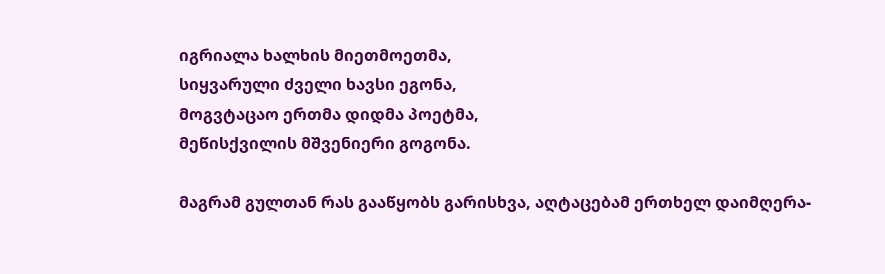იგრიალა ხალხის მიეთმოეთმა,
სიყვარული ძველი ხავსი ეგონა,
მოგვტაცაო ერთმა დიდმა პოეტმა,
მეწისქვილის მშვენიერი გოგონა.

მაგრამ გულთან რას გააწყობს გარისხვა, აღტაცებამ ერთხელ დაიმღერა-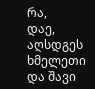რა,
დაე, აღსდგეს ხმელეთი და შავი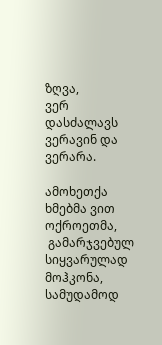ზღვა,
ვერ დასძალავს ვერავინ და ვერარა.

ამოხეთქა ხმებმა ვით ოქროეთმა,
 გამარჯვებულ სიყვარულად მოჰკონა,
სამუდამოდ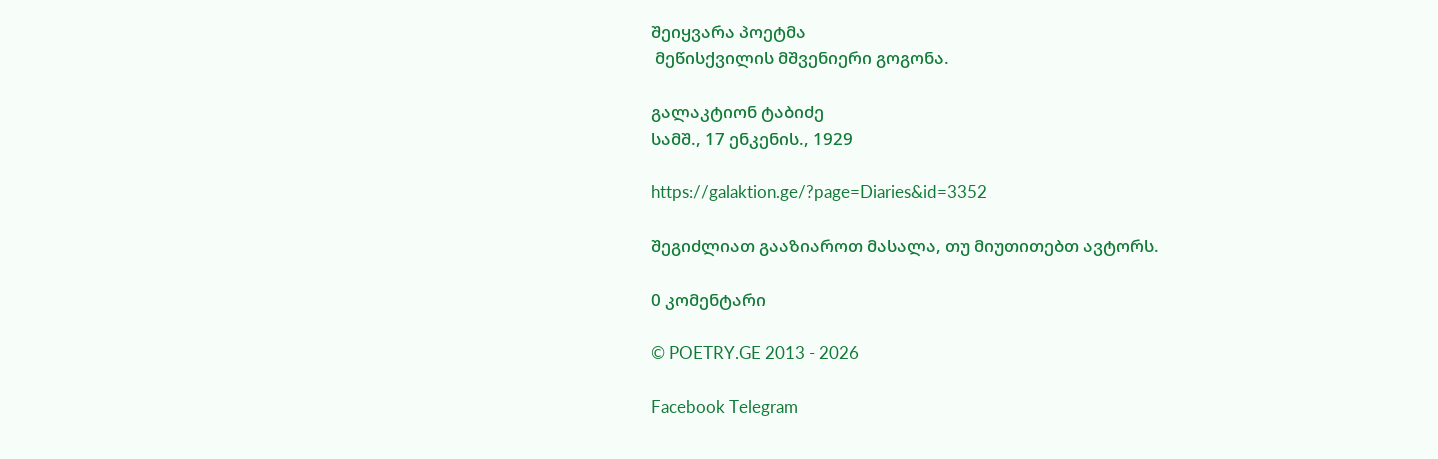შეიყვარა პოეტმა
 მეწისქვილის მშვენიერი გოგონა.

გალაკტიონ ტაბიძე
სამშ., 17 ენკენის., 1929

https://galaktion.ge/?page=Diaries&id=3352

შეგიძლიათ გააზიაროთ მასალა, თუ მიუთითებთ ავტორს.

0 კომენტარი

© POETRY.GE 2013 - 2026

Facebook Telegram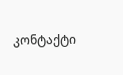კონტაქტი